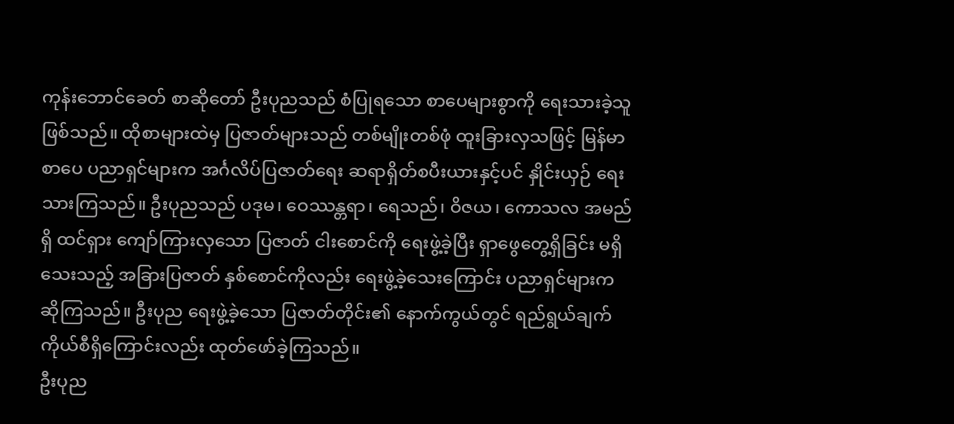ကုန်းဘောင်ခေတ် စာဆိုတော် ဦးပုညသည် စံပြုရသော စာပေများစွာကို ရေးသားခဲ့သူ ဖြစ်သည်။ ထိုစာများထဲမှ ပြဇာတ်များသည် တစ်မျိုးတစ်ဖုံ ထူးခြားလှသဖြင့် မြန်မာစာပေ ပညာရှင်များက အင်္ဂလိပ်ပြဇာတ်ရေး ဆရာရှိတ်စပီးယားနှင့်ပင် နှိုင်းယှဉ် ရေးသားကြသည်။ ဦးပုညသည် ပဒုမ၊ ဝေဿန္တရာ၊ ရေသည်၊ ဝိဇယ၊ ကောသလ အမည်ရှိ ထင်ရှား ကျော်ကြားလှသော ပြဇာတ် ငါးစောင်ကို ရေးဖွဲ့ခဲ့ပြီး ရှာဖွေတွေ့ရှိခြင်း မရှိသေးသည့် အခြားပြဇာတ် နှစ်စောင်ကိုလည်း ရေးဖွဲ့ခဲ့သေးကြောင်း ပညာရှင်များက ဆိုကြသည်။ ဦးပုည ရေးဖွဲ့ခဲ့သော ပြဇာတ်တိုင်း၏ နောက်ကွယ်တွင် ရည်ရွယ်ချက် ကိုယ်စီရှိကြောင်းလည်း ထုတ်ဖော်ခဲ့ကြသည်။
ဦးပုည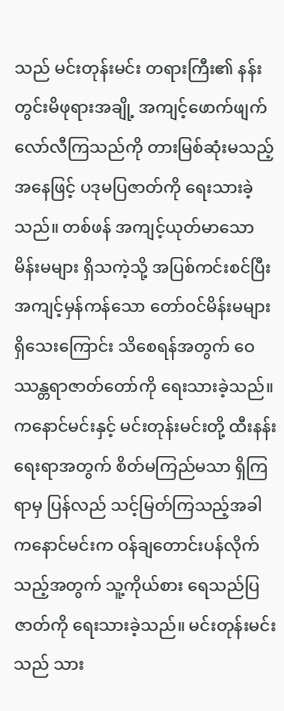သည် မင်းတုန်းမင်း တရားကြီး၏ နန်းတွင်းမိဖုရားအချို့ အကျင့်ဖောက်ဖျက် လော်လီကြသည်ကို တားမြစ်ဆုံးမသည့် အနေဖြင့် ပဒုမပြဇာတ်ကို ရေးသားခဲ့သည်။ တစ်ဖန် အကျင့်ယုတ်မာသော မိန်းမများ ရှိသကဲ့သို့ အပြစ်ကင်းစင်ပြီး အကျင့်မှန်ကန်သော တော်ဝင်မိန်းမများ ရှိသေးကြောင်း သိစေရန်အတွက် ဝေဿန္တရာဇာတ်တော်ကို ရေးသားခဲ့သည်။
ကနောင်မင်းနှင့် မင်းတုန်းမင်းတို့ ထီးနန်းရေးရာအတွက် စိတ်မကြည်မသာ ရှိကြရာမှ ပြန်လည် သင့်မြတ်ကြသည့်အခါ ကနောင်မင်းက ဝန်ချတောင်းပန်လိုက်သည့်အတွက် သူ့ကိုယ်စား ရေသည်ပြဇာတ်ကို ရေးသားခဲ့သည်။ မင်းတုန်းမင်းသည် သား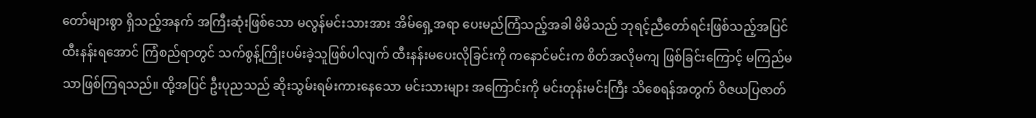တော်များစွာ ရှိသည့်အနက် အကြီးဆုံးဖြစ်သော မလွန်မင်းသားအား အိမ်ရှေ့အရာ ပေးမည်ကြံသည့်အခါ မိမိသည် ဘုရင့်ညီတော်ရင်းဖြစ်သည့်အပြင် ထီးနန်းရအောင် ကြံစည်ရာတွင် သက်စွန့်ကြိုးပမ်းခဲ့သူဖြစ်ပါလျက် ထီးနန်းမပေးလိုခြင်းကို ကနောင်မင်းက စိတ်အလိုမကျ ဖြစ်ခြင်းကြောင့် မကြည်မသာဖြစ်ကြရသည်။ ထို့အပြင် ဦးပုညသည် ဆိုးသွမ်းရမ်းကားနေသော မင်းသားများ အကြောင်းကို မင်းတုန်းမင်းကြီး သိစေရန်အတွက် ဝိဇယပြဇာတ်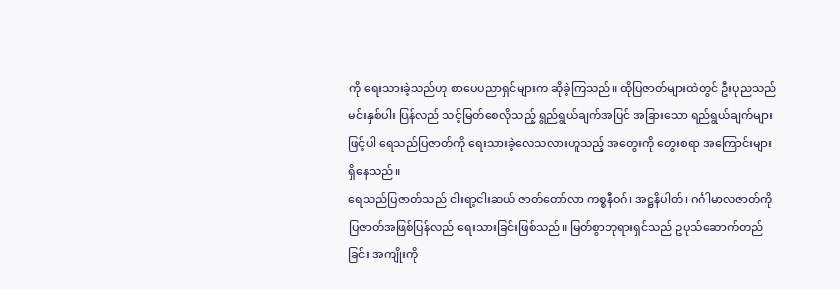ကို ရေးသားခဲ့သည်ဟု စာပေပညာရှင်များက ဆိုခဲ့ကြသည်။ ထိုပြဇာတ်များထဲတွင် ဦးပုညသည် မင်းနှစ်ပါး ပြန်လည် သင့်မြတ်စေလိုသည့် ရွည်ရွယ်ချက်အပြင် အခြားသော ရည်ရွယ်ချက်များဖြင့်ပါ ရေသည်ပြဇာတ်ကို ရေးသားခဲ့လေသလားဟူသည့် အတွေးကို တွေးစရာ အကြောင်းများ ရှိနေသည်။
ရေသည်ပြဇာတ်သည် ငါးရာ့ငါးဆယ် ဇာတ်တော်လာ ကစ္စနီဝဂ်၊ အဋ္ဌနိပါတ်၊ ဂင်္ဂါမာလဇာတ်ကို ပြဇာတ်အဖြစ်ပြန်လည် ရေးသားခြင်းဖြစ်သည်။ မြတ်စွာဘုရားရှင်သည် ဥပုသ်ဆောက်တည်ခြင်း အကျိုးကို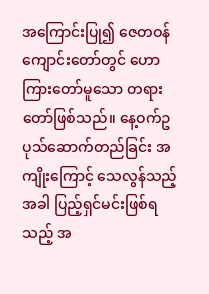အကြောင်းပြု၍ ဇေတဝန် ကျောင်းတော်တွင် ဟောကြားတော်မူသော တရားတော်ဖြစ်သည်။ နေ့ဝက်ဥပုသ်ဆောက်တည်ခြင်း အကျိုးကြောင့် သေလွန်သည့်အခါ ပြည့်ရှင်မင်းဖြစ်ရသည့် အ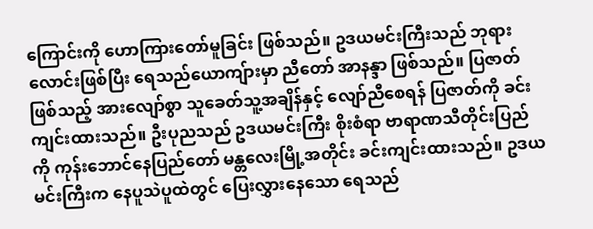ကြောင်းကို ဟောကြားတော်မူခြင်း ဖြစ်သည်။ ဥဒယမင်းကြီးသည် ဘုရားလောင်းဖြစ်ပြီး ရေသည်ယောကျ်ားမှာ ညီတော် အာနန္ဒာ ဖြစ်သည်။ ပြဇာတ်ဖြစ်သည့် အားလျော်စွာ သူခေတ်သူ့အချိန်နှင့် လျော်ညီစေရန် ပြဇာတ်ကို ခင်းကျင်းထားသည်။ ဦးပုညသည် ဥဒယမင်းကြီး စိုးစံရာ ဗာရာဏသီတိုင်းပြည်ကို ကုန်းဘောင်နေပြည်တော် မန္တလေးမြို့အတိုင်း ခင်းကျင်းထားသည်။ ဥဒယမင်းကြီးက နေပူသဲပူထဲတွင် ပြေးလွှားနေသော ရေသည်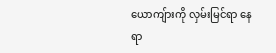ယောကျ်ားကို လှမ်းမြင်ရာ နေရာ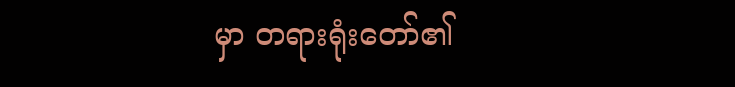မှာ တရားရုံးတော်၏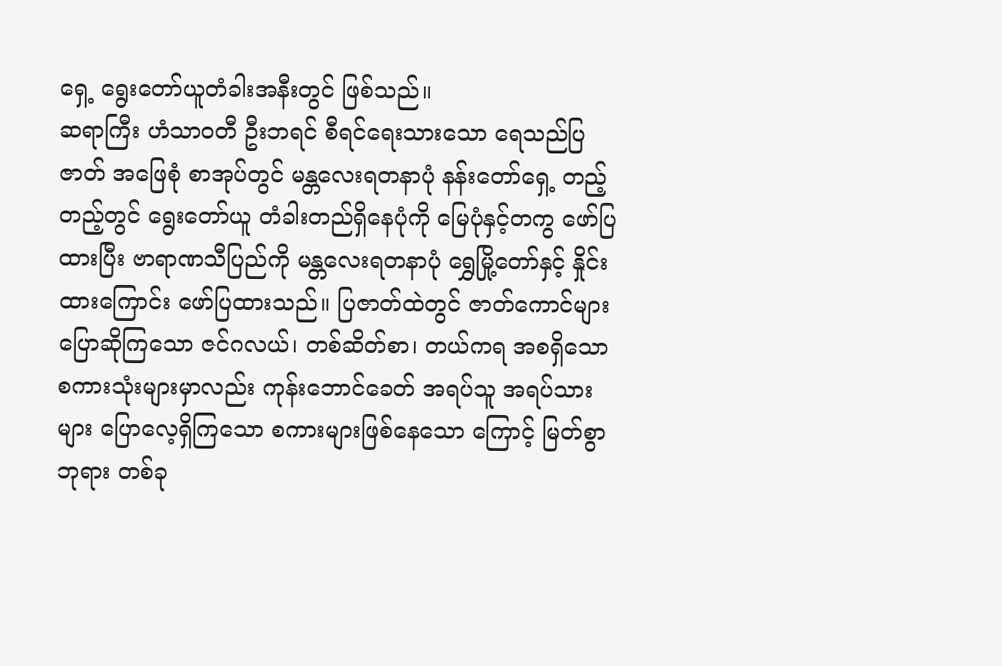ရှေ့ ရွေးတော်ယူတံခါးအနီးတွင် ဖြစ်သည်။
ဆရာကြီး ဟံသာဝတီ ဦးဘရင် စီရင်ရေးသားသော ရေသည်ပြဇာတ် အဖြေစုံ စာအုပ်တွင် မန္တလေးရတနာပုံ နန်းတော်ရှေ့ တည့်တည့်တွင် ရွေးတော်ယူ တံခါးတည်ရှိနေပုံကို မြေပုံနှင့်တကွ ဖော်ပြထားပြီး ဗာရာဏသီပြည်ကို မန္တလေးရတနာပုံ ရွှေမြို့တော်နှင့် နှိုင်းထားကြောင်း ဖော်ပြထားသည်။ ပြဇာတ်ထဲတွင် ဇာတ်ကောင်များ ပြောဆိုကြသော ဇင်ဂလယ်၊ တစ်ဆိတ်စာ၊ တယ်ကရ အစရှိသော စကားသုံးများမှာလည်း ကုန်းဘောင်ခေတ် အရပ်သူ အရပ်သားများ ပြောလေ့ရှိကြသော စကားများဖြစ်နေသော ကြောင့် မြတ်စွာဘုရား တစ်ခု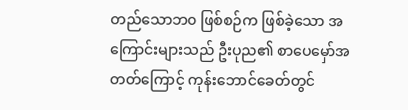တည်သောဘ၀ ဖြစ်စဉ်က ဖြစ်ခဲ့သော အကြောင်းများသည် ဦးပုည၏ စာပေမှော်အတတ်ကြောင့် ကုန်းဘောင်ခေတ်တွင်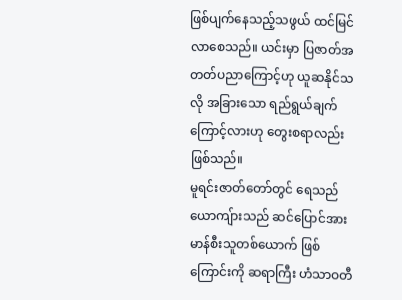ဖြစ်ပျက်နေသည့်သဖွယ် ထင်မြင်လာစေသည်။ ယင်းမှာ ပြဇာတ်အတတ်ပညာကြောင့်ဟု ယူဆနိုင်သလို အခြားသော ရည်ရွယ်ချက်ကြောင့်လားဟု တွေးစရာလည်း ဖြစ်သည်။
မူရင်းဇာတ်တော်တွင် ရေသည်ယောကျ်ားသည် ဆင်ပြောင်အားမာန်စီးသူတစ်ယောက် ဖြစ်ကြောင်းကို ဆရာကြီး ဟံသာဝတီ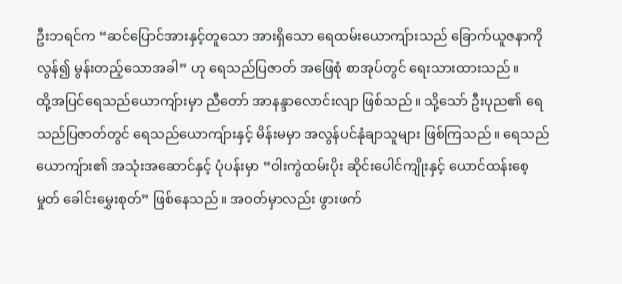ဦးဘရင်က “ဆင်ပြောင်အားနှင့်တူသော အားရှိသော ရေထမ်းယောကျ်ားသည် ခြောက်ယူဇနာကိုလွန်၍ မွန်းတည့်သောအခါ” ဟု ရေသည်ပြဇာတ် အဖြေစုံ စာအုပ်တွင် ရေးသားထားသည်။
ထို့အပြင်ရေသည်ယောကျ်ားမှာ ညီတော် အာနန္ဒာလောင်းလျာ ဖြစ်သည်။ သို့သော် ဦးပုည၏ ရေသည်ပြဇာတ်တွင် ရေသည်ယောကျ်ားနှင့် မိန်းမမှာ အလွန်ပင်နုံချာသူများ ဖြစ်ကြသည်။ ရေသည်ယောကျ်ား၏ အသုံးအဆောင်နှင့် ပုံပန်းမှာ “ဝါးကွဲထမ်းပိုး ဆိုင်းပေါင်ကျိုးနှင့် ယောင်ထန်းစေ့မှုတ် ခေါင်းမွှေးစုတ်” ဖြစ်နေသည်။ အဝတ်မှာလည်း ဖွားဖက်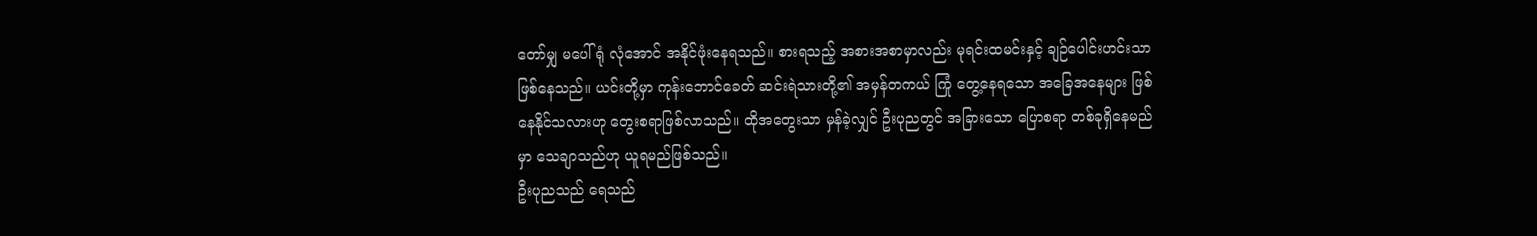တော်မျှ မပေါ်ရုံ လုံအောင် အနိုင်ဖုံးနေရသည်။ စားရသည့် အစားအစာမှာလည်း မုရင်းထမင်းနှင့် ချဉ်ပေါင်းဟင်းသာ ဖြစ်နေသည်။ ယင်းတို့မှာ ကုန်းဘောင်ခေတ် ဆင်းရဲသားတို့၏ အမှန်တကယ် ကြုံ တွေ့နေရသော အခြေအနေများ ဖြစ်နေနိုင်သလားဟု တွေးစရာဖြစ်လာသည်။ ထိုအတွေးသာ မှန်ခဲ့လျှင် ဦးပုညတွင် အခြားသော ပြောစရာ တစ်ခုရှိနေမည်မှာ သေချာသည်ဟု ယူရမည်ဖြစ်သည်။
ဦးပုညသည် ရေသည်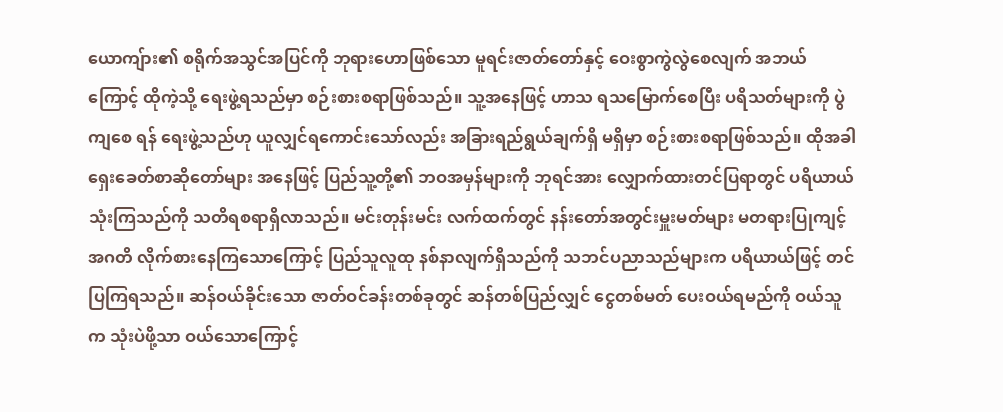ယောကျ်ား၏ စရိုက်အသွင်အပြင်ကို ဘုရားဟောဖြစ်သော မူရင်းဇာတ်တော်နှင့် ဝေးစွာကွဲလွဲစေလျက် အဘယ်ကြောင့် ထိုကဲ့သို့ ရေးဖွဲ့ရသည်မှာ စဉ်းစားစရာဖြစ်သည်။ သူ့အနေဖြင့် ဟာသ ရသမြောက်စေပြီး ပရိသတ်များကို ပွဲကျစေ ရန် ရေးဖွဲ့သည်ဟု ယူလျှင်ရကောင်းသော်လည်း အခြားရည်ရွယ်ချက်ရှိ မရှိမှာ စဉ်းစားစရာဖြစ်သည်။ ထိုအခါ ရှေးခေတ်စာဆိုတော်များ အနေဖြင့် ပြည်သူ့တို့၏ ဘဝအမှန်များကို ဘုရင်အား လျှောက်ထားတင်ပြရာတွင် ပရိယာယ် သုံးကြသည်ကို သတိရစရာရှိလာသည်။ မင်းတုန်းမင်း လက်ထက်တွင် နန်းတော်အတွင်းမှူးမတ်များ မတရားပြုကျင့် အဂတိ လိုက်စားနေကြသောကြောင့် ပြည်သူလူထု နစ်နာလျက်ရှိသည်ကို သဘင်ပညာသည်များက ပရိယာယ်ဖြင့် တင်ပြကြရသည်။ ဆန်ဝယ်ခိုင်းသော ဇာတ်ဝင်ခန်းတစ်ခုတွင် ဆန်တစ်ပြည်လျှင် ငွေတစ်မတ် ပေးဝယ်ရမည်ကို ဝယ်သူက သုံးပဲဖို့သာ ဝယ်သောကြောင့်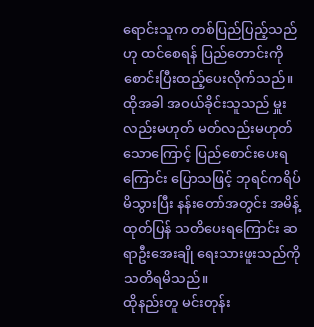ရောင်းသူက တစ်ပြည်ပြည့်သည်ဟု ထင်စေရန် ပြည်တောင်းကို စောင်းပြီးထည့်ပေးလိုက်သည်။ ထိုအခါ အဝယ်ခိုင်းသူသည် မှူးလည်းမဟုတ် မတ်လည်းမဟုတ်သောကြောင့် ပြည်စောင်းပေးရကြောင်း ပြောသဖြင့် ဘုရင်ကရိပ်မိသွားပြီး နန်းတော်အတွင်း အမိန့်ထုတ်ပြန် သတိပေးရကြောင်း ဆရာဦးအေးချို ရေးသားဖူးသည်ကို သတိရမိသည်။
ထိုနည်းတူ မင်းတုန်း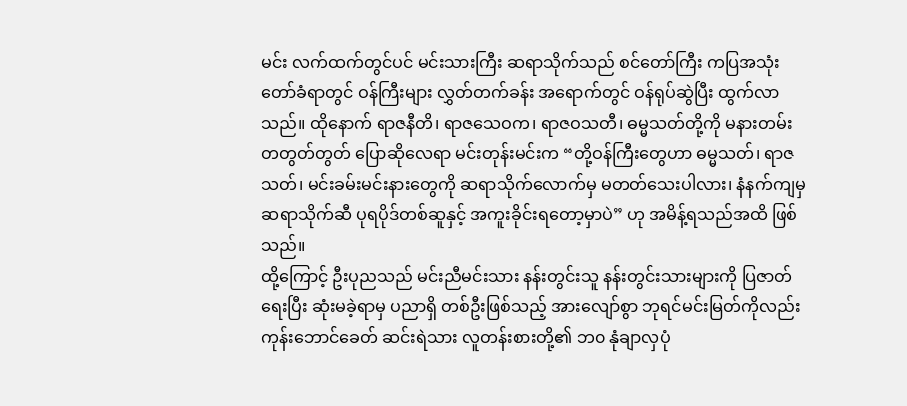မင်း လက်ထက်တွင်ပင် မင်းသားကြီး ဆရာသိုက်သည် စင်တော်ကြီး ကပြအသုံးတော်ခံရာတွင် ဝန်ကြီးများ လွှတ်တက်ခန်း အရောက်တွင် ဝန်ရုပ်ဆွဲပြီး ထွက်လာသည်။ ထိုနောက် ရာဇနီတိ၊ ရာဇသေဝက၊ ရာဇဝသတီ၊ ဓမ္မသတ်တို့ကို မနားတမ်း တတွတ်တွတ် ပြောဆိုလေရာ မင်းတုန်းမင်းက “တို့ဝန်ကြီးတွေဟာ ဓမ္မသတ်၊ ရာဇသတ်၊ မင်းခမ်းမင်းနားတွေကို ဆရာသိုက်လောက်မှ မတတ်သေးပါလား၊ နံနက်ကျမှ ဆရာသိုက်ဆီ ပုရပိုဒ်တစ်ဆူနှင့် အကူးခိုင်းရတော့မှာပဲ” ဟု အမိန့်ရသည်အထိ ဖြစ်သည်။
ထို့ကြောင့် ဦးပုညသည် မင်းညီမင်းသား နန်းတွင်းသူ နန်းတွင်းသားများကို ပြဇာတ်ရေးပြီး ဆုံးမခဲ့ရာမှ ပညာရှိ တစ်ဦးဖြစ်သည့် အားလျော်စွာ ဘုရင်မင်းမြတ်ကိုလည်း ကုန်းဘောင်ခေတ် ဆင်းရဲသား လူတန်းစားတို့၏ ဘ၀ နုံချာလှပုံ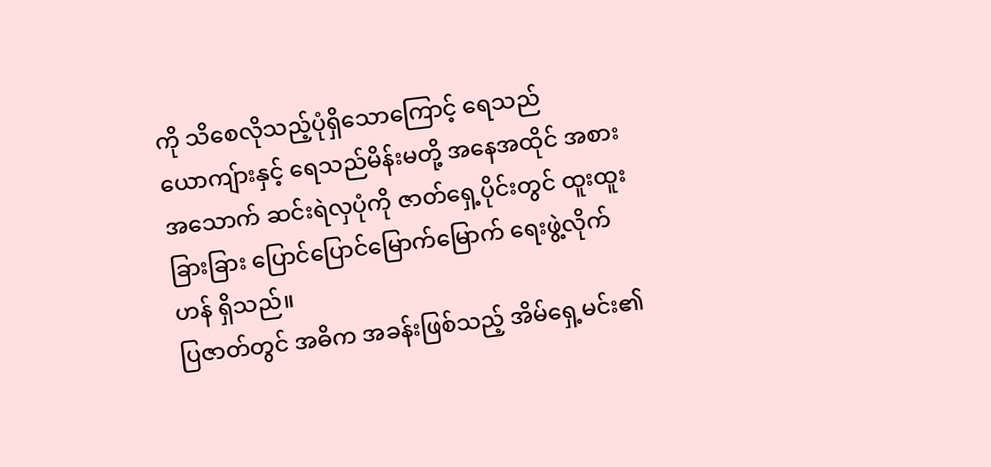ကို သိစေလိုသည့်ပုံရှိသောကြောင့် ရေသည်ယောကျ်ားနှင့် ရေသည်မိန်းမတို့ အနေအထိုင် အစားအသောက် ဆင်းရဲလှပုံကို ဇာတ်ရှေ့ပိုင်းတွင် ထူးထူးခြားခြား ပြောင်ပြောင်မြောက်မြောက် ရေးဖွဲ့လိုက်ဟန် ရှိသည်။
ပြဇာတ်တွင် အဓိက အခန်းဖြစ်သည့် အိမ်ရှေ့မင်း၏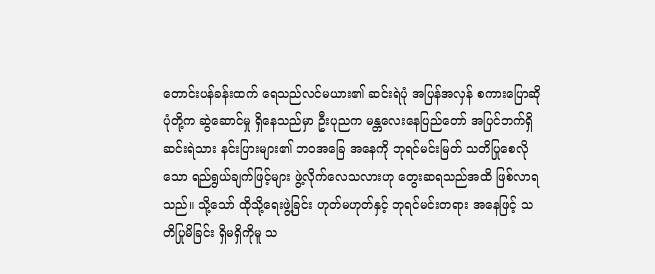တောင်းပန်ခန်းထက် ရေသည်လင်မယား၏ ဆင်းရဲပုံ အပြန်အလှန် စကားပြောဆိုပုံတို့က ဆွဲဆောင်မှု ရှိနေသည်မှာ ဦးပုညက မန္တလေးနေပြည်တော် အပြင်ဘက်ရှိ ဆင်းရဲသား နင်းပြားများ၏ ဘဝအခြေ အနေကို ဘုရင်မင်းမြတ် သတိပြုစေလိုသော ရည်ရွယ်ချက်ဖြင့်များ ဖွဲ့လိုက်လေသလားဟု တွေးဆရသည်အထိ ဖြစ်လာရသည်။ သို့သော် ထိုသို့ရေးဖွဲ့ခြင်း ဟုတ်မဟုတ်နှင့် ဘုရင်မင်းတရား အနေဖြင့် သတိပြုမိခြင်း ရှိမရှိကိုမူ သ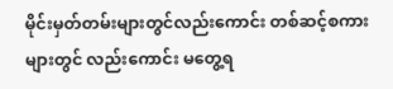မိုင်းမှတ်တမ်းများတွင်လည်းကောင်း တစ်ဆင့်စကားများတွင် လည်းကောင်း မတွေ့ရ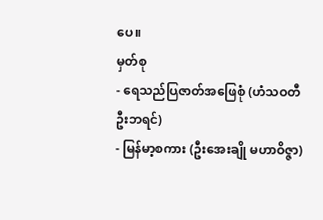ပေ။
မှတ်စု
- ရေသည်ပြဇာတ်အဖြေစုံ (ဟံသဝတီ ဦးဘရင်)
- မြန်မာ့စကား (ဦးအေးချို မဟာဝိဇ္ဇာ)